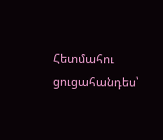Հետմահու ցուցահանդես՝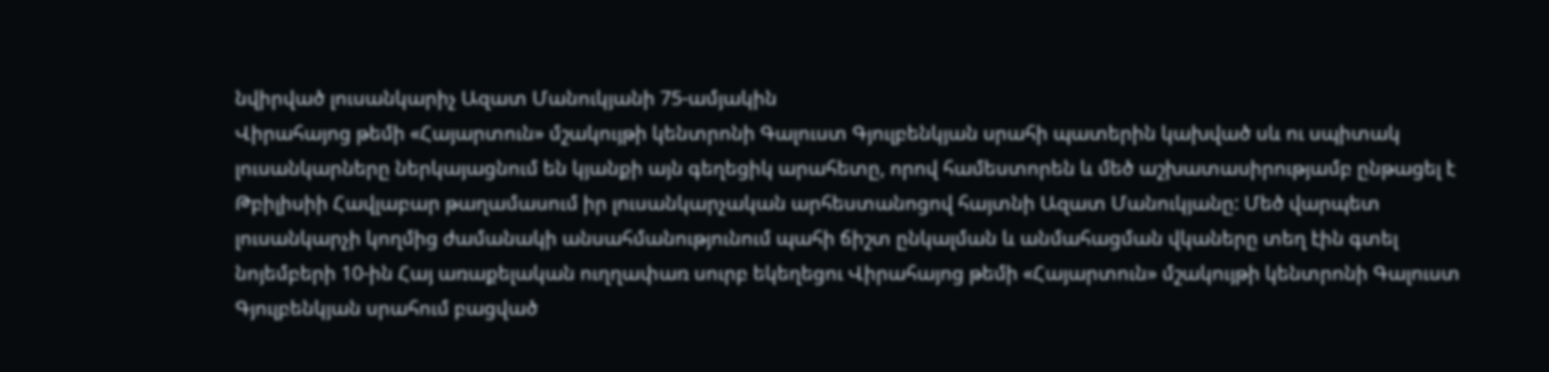նվիրված լուսանկարիչ Ազատ Մանուկյանի 75-ամյակին
Վիրահայոց թեմի «Հայարտուն» մշակույթի կենտրոնի Գալուստ Գյուլբենկյան սրահի պատերին կախված սև ու սպիտակ լուսանկարները ներկայացնում են կյանքի այն գեղեցիկ արահետը, որով համեստորեն և մեծ աշխատասիրությամբ ընթացել է Թբիլիսիի Հավլաբար թաղամասում իր լուսանկարչական արհեստանոցով հայտնի Ազատ Մանուկյանը: Մեծ վարպետ լուսանկարչի կողմից ժամանակի անսահմանությունում պահի ճիշտ ընկալման և անմահացման վկաները տեղ էին գտել նոյեմբերի 10-ին Հայ առաքելական ուղղափառ սուրբ եկեղեցու Վիրահայոց թեմի «Հայարտուն» մշակույթի կենտրոնի Գալուստ Գյուլբենկյան սրահում բացված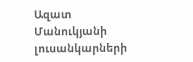Ազատ Մանուկյանի լուսանկարների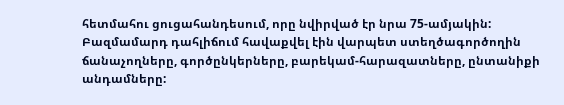հետմահու ցուցահանդեսում, որը նվիրված էր նրա 75-ամյակին:
Բազմամարդ դահլիճում հավաքվել էին վարպետ ստեղծագործողին ճանաչողները, գործընկերները, բարեկամ-հարազատները, ընտանիքի անդամները: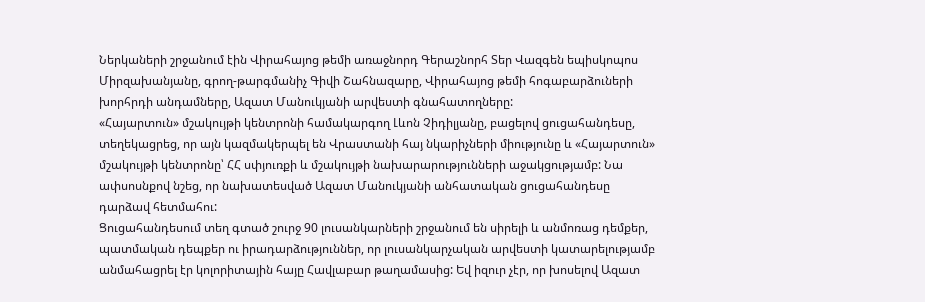Ներկաների շրջանում էին Վիրահայոց թեմի առաջնորդ Գերաշնորհ Տեր Վազգեն եպիսկոպոս Միրզախանյանը, գրող-թարգմանիչ Գիվի Շահնազարը, Վիրահայոց թեմի հոգաբարձուների խորհրդի անդամները, Ազատ Մանուկյանի արվեստի գնահատողները:
«Հայարտուն» մշակույթի կենտրոնի համակարգող Լևոն Չիդիլյանը, բացելով ցուցահանդեսը, տեղեկացրեց, որ այն կազմակերպել են Վրաստանի հայ նկարիչների միությունը և «Հայարտուն» մշակույթի կենտրոնը՝ ՀՀ սփյուռքի և մշակույթի նախարարությունների աջակցությամբ: Նա ափսոսնքով նշեց, որ նախատեսված Ազատ Մանուկյանի անհատական ցուցահանդեսը դարձավ հետմահու:
Ցուցահանդեսում տեղ գտած շուրջ 90 լուսանկարների շրջանում են սիրելի և անմոռաց դեմքեր, պատմական դեպքեր ու իրադարձություններ, որ լուսանկարչական արվեստի կատարելությամբ անմահացրել էր կոլորիտային հայը Հավլաբար թաղամասից: Եվ իզուր չէր, որ խոսելով Ազատ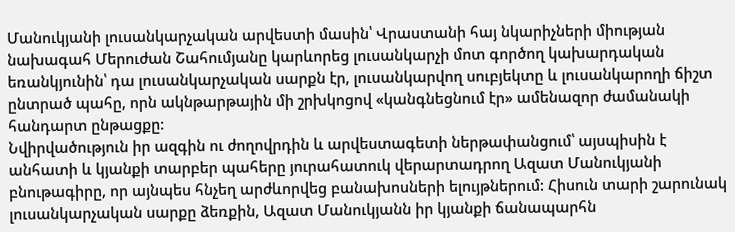Մանուկյանի լուսանկարչական արվեստի մասին՝ Վրաստանի հայ նկարիչների միության նախագահ Մերուժան Շահումյանը կարևորեց լուսանկարչի մոտ գործող կախարդական եռանկյունին՝ դա լուսանկարչական սարքն էր, լուսանկարվող սուբյեկտը և լուսանկարողի ճիշտ ընտրած պահը, որն ակնթարթային մի շրխկոցով «կանգնեցնում էր» ամենազոր ժամանակի հանդարտ ընթացքը:
Նվիրվածություն իր ազգին ու ժողովրդին և արվեստագետի ներթափանցում՝ այսպիսին է անհատի և կյանքի տարբեր պահերը յուրահատուկ վերարտադրող Ազատ Մանուկյանի բնութագիրը, որ այնպես հնչեղ արժևորվեց բանախոսների ելույթներում: Հիսուն տարի շարունակ լուսանկարչական սարքը ձեռքին, Ազատ Մանուկյանն իր կյանքի ճանապարհն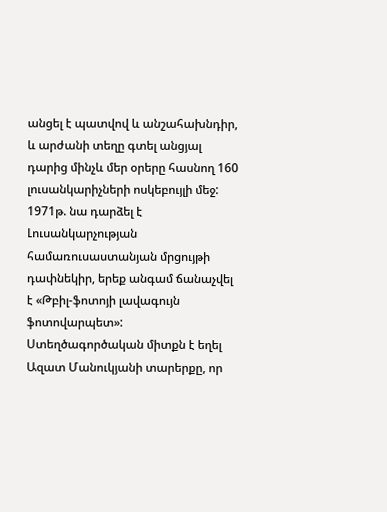անցել է պատվով և անշահախնդիր, և արժանի տեղը գտել անցյալ դարից մինչև մեր օրերը հասնող 160 լուսանկարիչների ոսկեբույլի մեջ: 1971թ. նա դարձել է Լուսանկարչության համառուսաստանյան մրցույթի դափնեկիր, երեք անգամ ճանաչվել է «Թբիլ-ֆոտոյի լավագույն ֆոտովարպետ»:
Ստեղծագործական միտքն է եղել Ազատ Մանուկյանի տարերքը, որ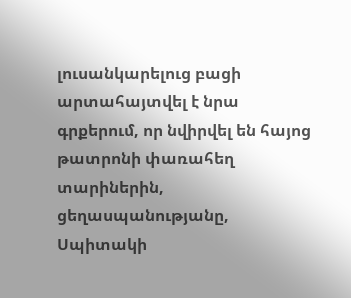լուսանկարելուց բացի արտահայտվել է նրա գրքերում, որ նվիրվել են հայոց թատրոնի փառահեղ տարիներին, ցեղասպանությանը, Սպիտակի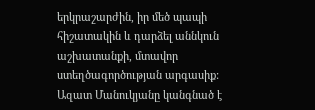երկրաշարժին, իր մեծ պապի հիշատակին և դարձել աննկուն աշխատանքի, մտավոր ստեղծագործության արգասիք: Ազատ Մանուկյանը կանգնած է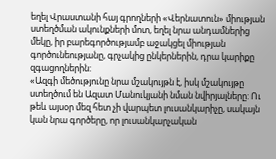եղել Վրաստանի հայ գրողների «Վերնատուն» միության ստեղծման ակունքների մոտ, եղել նրա անդամներից մեկը, իր բարեգործությամբ աջակցել միության գործունեությանը, գրչակից ընկերներին, դրա կարիքը զգացողներին:
«Ազգի մեծությունը նրա մշակույթն է, իսկ մշակույթը ստեղծում են Ազատ Մանուկյանի նման նվիրյալները: Ու թեև այսօր մեզ հետ չի վարպետ լուսանկարիչը, սակայն կան նրա գործերը, որ լուսանկարչական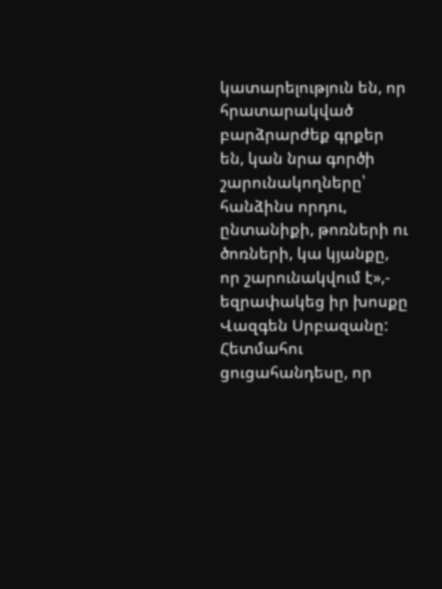կատարելություն են, որ հրատարակված բարձրարժեք գրքեր են, կան նրա գործի շարունակողները՝ հանձինս որդու, ընտանիքի, թոռների ու ծոռների, կա կյանքը, որ շարունակվում է»,- եզրափակեց իր խոսքը Վազգեն Սրբազանը:
Հետմահու ցուցահանդեսը, որ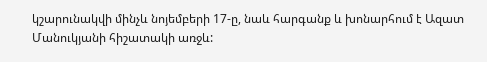կշարունակվի մինչև նոյեմբերի 17-ը, նաև հարգանք և խոնարհում է Ազատ Մանուկյանի հիշատակի առջև: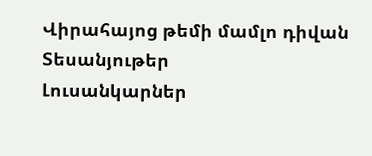Վիրահայոց թեմի մամլո դիվան
Տեսանյութեր
Լուսանկարներ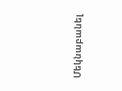Մեկնաբանել